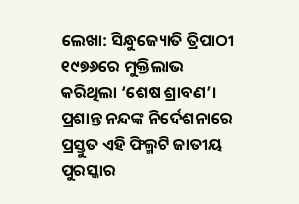ଲେଖା: ସିନ୍ଧୁଜ୍ୟୋତି ତ୍ରିପାଠୀ
୧୯୭୬ରେ ମୁକ୍ତିଲାଭ କରିଥିଲା ‘ଶେଷ ଶ୍ରାବଣ’। ପ୍ରଶାନ୍ତ ନନ୍ଦଙ୍କ ନିର୍ଦେଶନାରେ ପ୍ରସ୍ତୁତ ଏହି ଫିଲ୍ମଟି ଜାତୀୟ ପୁରସ୍କାର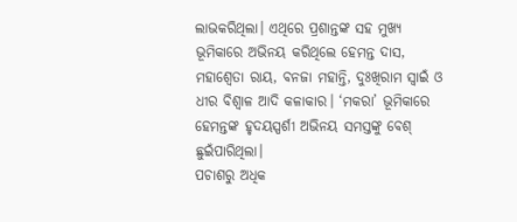ଲାଭକରିଥିଲା। ଏଥିରେ ପ୍ରଶାନ୍ତଙ୍କ ସହ ମୁଖ୍ୟ ଭୂମିକାରେ ଅଭିନୟ କରିଥିଲେ ହେମନ୍ତ ଦାସ, ମହାଶ୍ବେତା ରାୟ, ବନଜା ମହାନ୍ତି, ଦୁଃଖିରାମ ସ୍ବାଇଁ ଓ ଧୀର ବିଶ୍ବାଳ ଆଦି କଳାକାର। ‘ମକରା’ ଭୂମିକାରେ ହେମନ୍ତଙ୍କ ହୃଦୟସ୍ପର୍ଶୀ ଅଭିନୟ ସମସ୍ତଙ୍କୁ ବେଶ୍‌ ଛୁଇଁପାରିଥିଲା।
ପଚାଶରୁ ଅଧିକ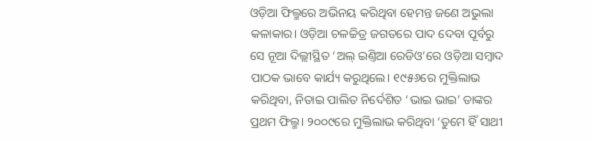ଓଡ଼ିଆ ଫିଲ୍ମରେ ଅଭିନୟ କରିଥିବା ହେମନ୍ତ ଜଣେ ଅଭୁଲା କଳାକାର। ଓଡ଼ିଆ ଚଳଚ୍ଚିତ୍ର ଜଗତରେ ପାଦ ଦେବା ପୂର୍ବରୁ ସେ ନୂଆ ଦିଲ୍ଲୀସ୍ଥିତ ‘ଅଲ୍‌ ଇଣ୍ତିଆ ରେଡିଓ’ରେ ଓଡ଼ିଆ ସମ୍ବାଦ ପାଠକ ଭାବେ କାର୍ଯ୍ୟ କରୁଥିଲେ। ୧୯୫୬ରେ ମୁକ୍ତିଲାଭ କରିଥିବା, ନିତାଇ ପାଲିତ ନିର୍ଦେଶିତ ‘ଭାଇ ଭାଇ’ ତାଙ୍କର ପ୍ରଥମ ଫିଲ୍ମ। ୨୦୦୯ରେ ମୁକ୍ତିଲାଭ କରିଥିବା ‘ତୁମେ ହିଁ ସାଥୀ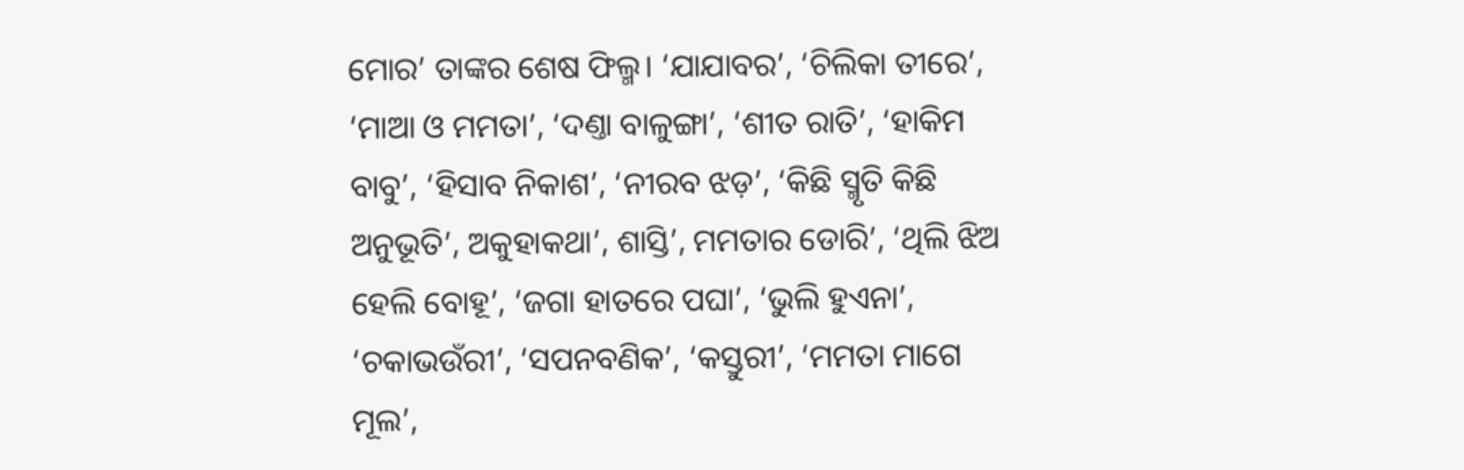ମୋର’ ତାଙ୍କର ଶେଷ ଫିଲ୍ମ। ‘ଯାଯାବର’, ‘ଚିଲିକା ତୀରେ’, ‘ମାଆ ଓ ମମତା’, ‘ଦଣ୍ତା ବାଳୁଙ୍ଗା’, ‘ଶୀତ ରାତି’, ‘ହାକିମ ବାବୁ’, ‘ହିସାବ ନିକାଶ’, ‘ନୀରବ ଝଡ଼’, ‘କିଛି ସ୍ମୃତି କିଛି ଅନୁଭୂତି’, ଅକୁହାକଥା’, ଶାସ୍ତି’, ମମତାର ଡୋରି’, ‘ଥିଲି ଝିଅ ହେଲି ବୋହୂ’, ‘ଜଗା ହାତରେ ପଘା’, ‘ଭୁଲି ହୁଏନା’, ‘ଚକାଭଉଁରୀ’, ‘ସପନବଣିକ’, ‘କସ୍ତୁରୀ’, ‘ମମତା ମାଗେ ମୂଲ’,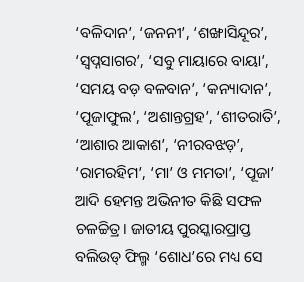‘ବଳିଦାନ’, ‘ଜନନୀ’, ‘ଶଙ୍ଖାସିନ୍ଦୂର’, ‘ସ୍ୱପ୍ନସାଗର’, ‘ସବୁ ମାୟାରେ ବାୟା’, ‘ସମୟ ବଡ଼ ବଳବାନ’, ‘କନ୍ୟାଦାନ’, ‘ପୂଜାଫୁଲ’, ‘ଅଶାନ୍ତଗ୍ରହ’, ‘ଶୀତରାତି’, ‘ଆଶାର ଆକାଶ’, ‘ନୀରବଝଡ଼’, ‘ରାମରହିମ’, ‘ମା’ ଓ ମମତା’, ‘ପୂଜା’ ଆଦି ହେମନ୍ତ ଅଭିନୀତ କିଛି ସଫଳ ଚଳଚ୍ଚିତ୍ର। ଜାତୀୟ ପୁରସ୍କାରପ୍ରାପ୍ତ ବଲିଉଡ୍‌ ଫିଲ୍ମ ‘ଶୋଧ’ରେ ମଧ୍ୟ ସେ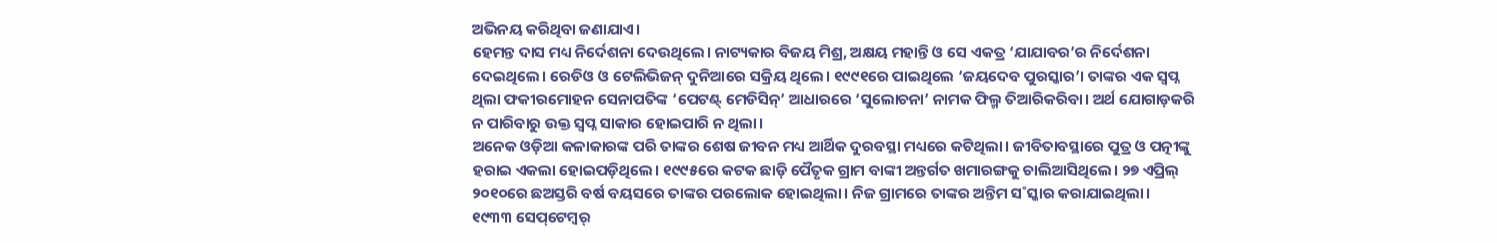ଅଭିନୟ କରିଥିବା ଜଣାଯାଏ।
ହେମନ୍ତ ଦାସ ମଧ୍ୟ ନିର୍ଦେଶନା ଦେଉଥିଲେ। ନାଟ୍ୟକାର ବିଜୟ ମିଶ୍ର, ଅକ୍ଷୟ ମହାନ୍ତି ଓ ସେ ଏକତ୍ର ‘ଯାଯାବର’ର ନିର୍ଦେଶନା ଦେଇଥିଲେ। ରେଡିଓ ଓ ଟେଲିଭିଜନ୍‌ ଦୁନିଆରେ ସକ୍ରିୟ ଥିଲେ। ୧୯୯୧ରେ ପାଇଥିଲେ ‘ଜୟଦେବ ପୁରସ୍କାର’। ତାଙ୍କର ଏକ ସ୍ବପ୍ନ ଥିଲା ଫକୀରମୋହନ ସେନାପତିଙ୍କ ‘ପେଟଣ୍ଟ୍‌ ମେଡିସିନ୍‌’ ଆଧାରରେ ‘ସୁଲୋଚନା’ ନାମକ ଫିଲ୍ମ ତିଆରିକରିବା। ଅର୍ଥ ଯୋଗାଡ଼କରି ନ ପାରିବାରୁ ଉକ୍ତ ସ୍ବପ୍ନ ସାକାର ହୋଇପାରି ନ ଥିଲା।
ଅନେକ ଓଡ଼ିଆ କଳାକାରଙ୍କ ପରି ତାଙ୍କର ଶେଷ ଜୀବନ ମଧ୍ୟ ଆର୍ଥିକ ଦୁରବସ୍ଥା ମଧ୍ୟରେ କଟିଥିଲା। ଜୀବିତାବସ୍ଥାରେ ପୁତ୍ର ଓ ପତ୍ନୀଙ୍କୁ ହରାଇ ଏକଲା ହୋଇପଡ଼ିଥିଲେ। ୧୯୯୫ରେ କଟକ ଛାଡ଼ି ପୈତୃକ ଗ୍ରାମ ବାଙ୍କୀ ଅନ୍ତର୍ଗତ ଖମାରଙ୍ଗକୁ ଚାଲିଆସିଥିଲେ। ୨୭ ଏପ୍ରିଲ୍‌ ୨୦୧୦ରେ ଛଅସ୍ତରି ବର୍ଷ ବୟସରେ ତାଙ୍କର ପରଲୋକ ହୋଇଥିଲା। ନିଜ ଗ୍ରାମରେ ତାଙ୍କର ଅନ୍ତିମ ସ˚ସ୍କାର କରାଯାଇଥିଲା।
୧୯୩୩ ସେପ୍‌ଟେମ୍ବର୍‌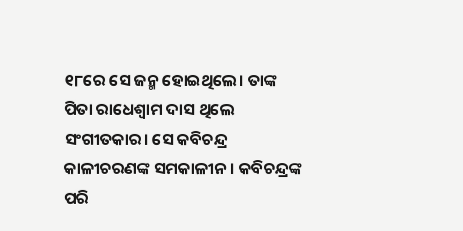୧୮ରେ ସେ ଜନ୍ମ ହୋଇଥିଲେ। ତାଙ୍କ ପିତା ରାଧେଶ୍ବାମ ଦାସ ଥିଲେ ସଂଗୀତକାର। ସେ କବିଚନ୍ଦ୍ର କାଳୀଚରଣଙ୍କ ସମକାଳୀନ। କବିଚନ୍ଦ୍ରଙ୍କ ପରି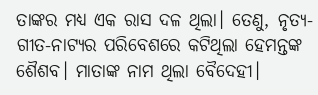ତାଙ୍କର ମଧ୍ୟ ଏକ ରାସ ଦଳ ଥିଲା। ତେଣୁ, ନୃତ୍ୟ-ଗୀତ-ନାଟ୍ୟର ପରିବେଶରେ କଟିଥିଲା ହେମନ୍ତଙ୍କ ଶୈଶବ। ମାତାଙ୍କ ନାମ ଥିଲା ବୈଦେହୀ।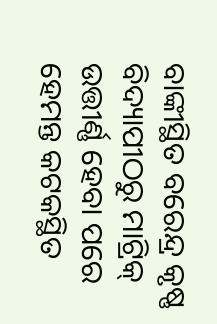ବାଙ୍କୀସ୍ଥିତ ବରେନ୍ଦ୍ର କୃଷ୍ଣ ବିଦ୍ୟାପୀଠରୁ ମାଟ୍ରିକ୍‌ ଉତ୍ତୀର୍ଣ୍ଣ ହେବା ପରେ ହେମନ୍ତ କଟକସ୍ଥିତ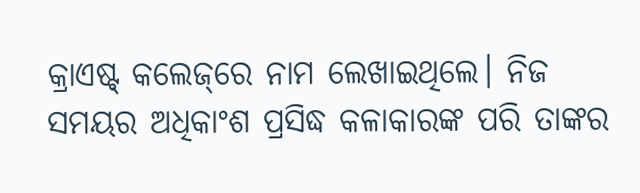କ୍ରାଏଷ୍ଟ୍‌ କଲେଜ୍‌ରେ ନାମ ଲେଖାଇଥିଲେ। ନିଜ ସମୟର ଅଧିକାଂଶ ପ୍ରସିଦ୍ଧ କଳାକାରଙ୍କ ପରି ତାଙ୍କର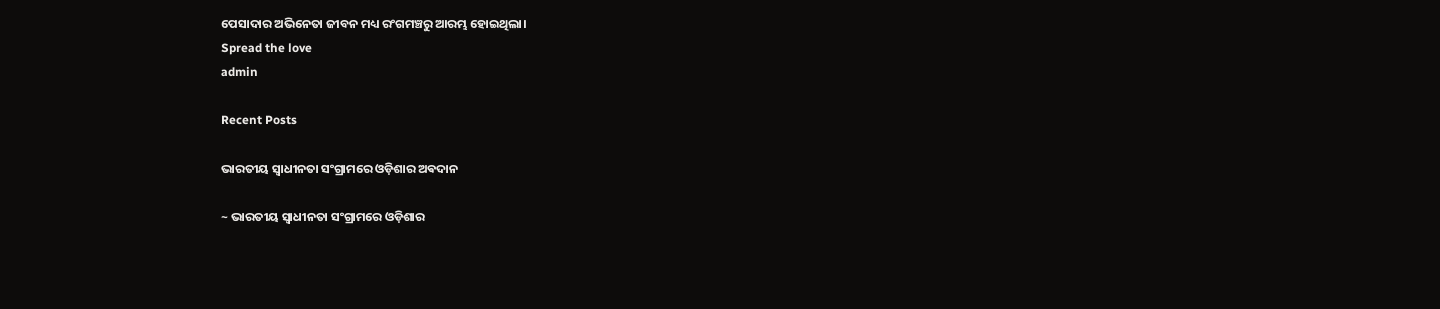ପେସାଦାର ଅଭିନେତା ଜୀବନ ମଧ୍ୟ ରଂଗମଞ୍ଚରୁ ଆରମ୍ଭ ହୋଇଥିଲା।
Spread the love
admin

Recent Posts

ଭାରତୀୟ ସ୍ୱାଧୀନତା ସଂଗ୍ରାମରେ ଓଡ଼ିଶାର ଅଵଦାନ

~ ଭାରତୀୟ ସ୍ୱାଧୀନତା ସଂଗ୍ରାମରେ ଓଡ଼ିଶାର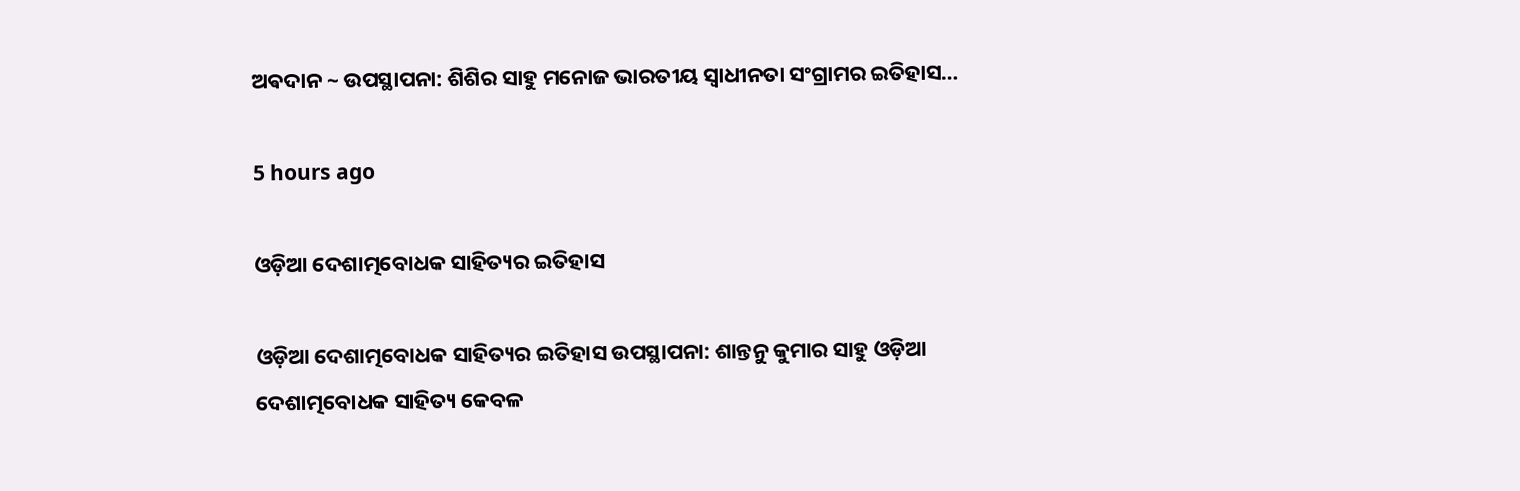ଅଵଦାନ ~ ଉପସ୍ଥାପନା: ଶିଶିର ସାହୁ ମନୋଜ ଭାରତୀୟ ସ୍ଵାଧୀନତା ସଂଗ୍ରାମର ଇତିହାସ…

5 hours ago

ଓଡ଼ିଆ ଦେଶାତ୍ମବୋଧକ ସାହିତ୍ୟର ଇତିହାସ

ଓଡ଼ିଆ ଦେଶାତ୍ମବୋଧକ ସାହିତ୍ୟର ଇତିହାସ ଉପସ୍ଥାପନା: ଶାନ୍ତନୁ କୁମାର ସାହୁ ଓଡ଼ିଆ ଦେଶାତ୍ମବୋଧକ ସାହିତ୍ୟ କେବଳ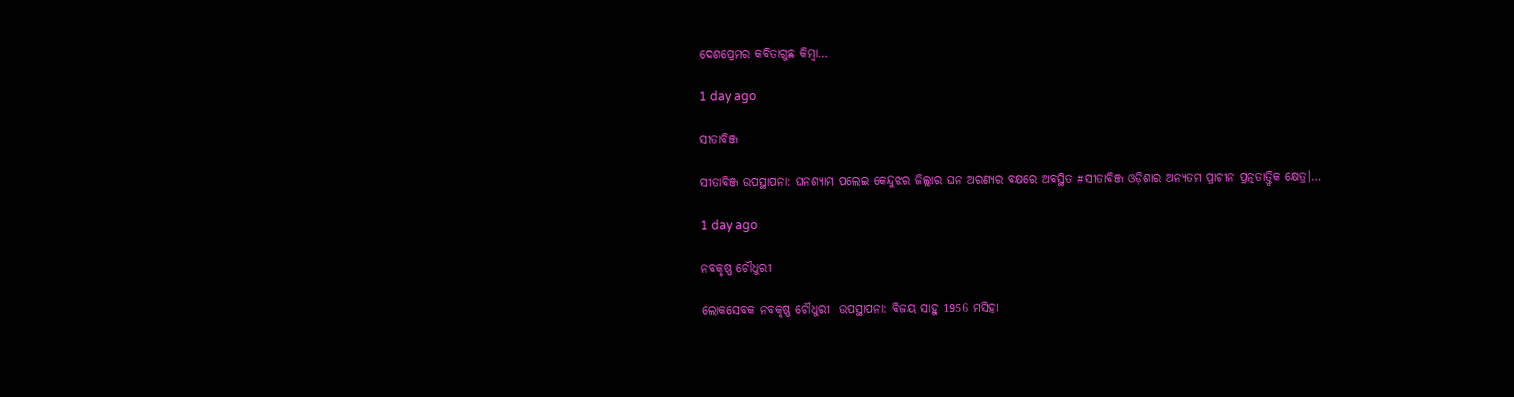ଦେଶପ୍ରେମର କବିତାଗୁଛ କିମ୍ବା…

1 day ago

ସୀତାବିଞ୍ଜ

ସୀତାବିଞ୍ଜ ଉପସ୍ଥାପନା: ଘନଶ୍ୟାମ ପଲେଇ କେନ୍ଦୁଝର ଜିଲ୍ଲାର ଘନ ଅରଣ୍ୟର ବକ୍ଷରେ ଅବସ୍ଥିତ #ସୀତାବିଞ୍ଜ ଓଡ଼ିଶାର ଅନ୍ୟତମ ପ୍ରାଚୀନ ପ୍ରତ୍ନତାତ୍ତ୍ୱିକ କ୍ଷେତ୍ର।…

1 day ago

ନବକୃଷ୍ଣ ଚୌଧୁରୀ

ଲୋକସେବକ ନବକୃଷ୍ଣ ଚୌଧୁରୀ  ଉପସ୍ଥାପନା: ବିଜୟ ସାହୁ 1956 ମସିହା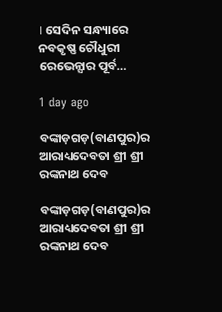। ସେଦିନ ସନ୍ଧ୍ୟାରେ ନବକୃଷ୍ଣ ଚୌଧୁରୀ ରେଭେନ୍ସାର ପୂର୍ବ…

1 day ago

ବଙ୍କାଡ଼ଗଡ଼(ବାଣପୁର)ର ଆରାଧ୍ୟଦେବତା ଶ୍ରୀ ଶ୍ରୀ ରଙ୍କନାଥ ଦେବ

ବଙ୍କାଡ଼ଗଡ଼(ବାଣପୁର)ର ଆରାଧ୍ୟଦେବତା ଶ୍ରୀ ଶ୍ରୀ ରଙ୍କନାଥ ଦେବ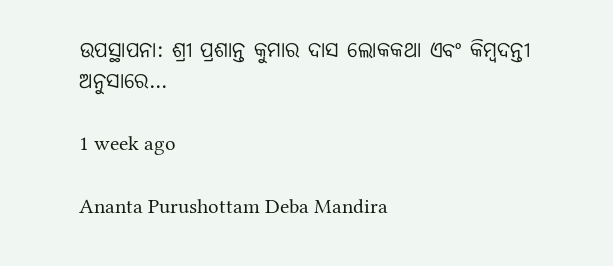ଉପସ୍ଥାପନା: ଶ୍ରୀ ପ୍ରଶାନ୍ତ କୁମାର ଦାସ ଲୋକକଥା ଏବଂ କିମ୍ବଦନ୍ତୀ ଅନୁସାରେ…

1 week ago

Ananta Purushottam Deba Mandira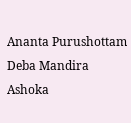Ananta Purushottam Deba Mandira Ashoka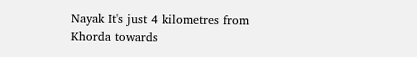Nayak It's just 4 kilometres from Khorda towards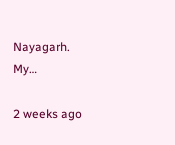Nayagarh. My…

2 weeks ago